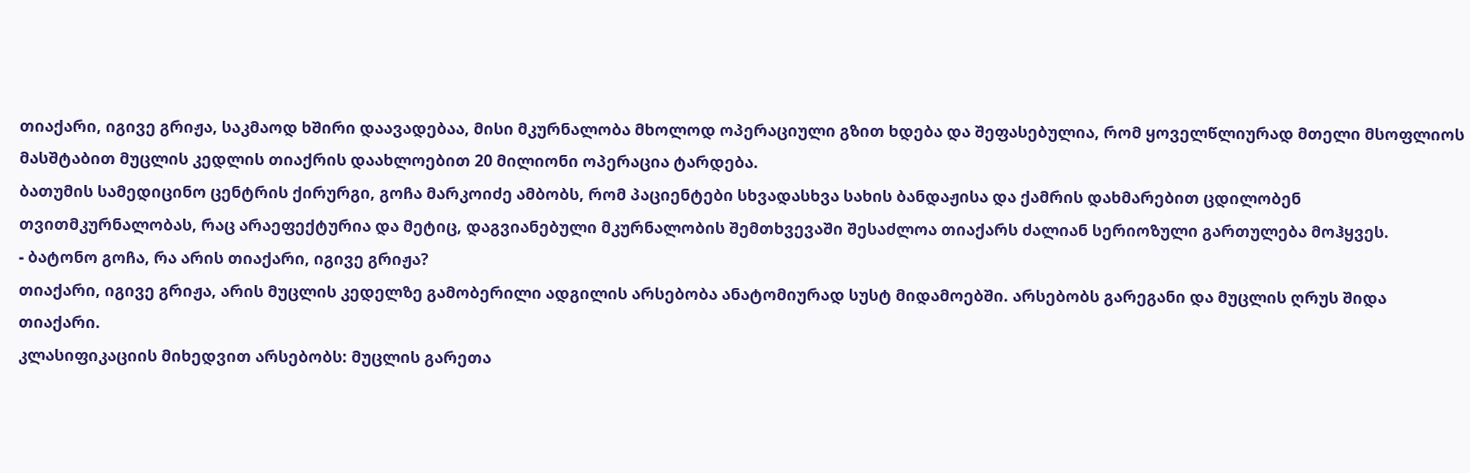თიაქარი, იგივე გრიჟა, საკმაოდ ხშირი დაავადებაა, მისი მკურნალობა მხოლოდ ოპერაციული გზით ხდება და შეფასებულია, რომ ყოველწლიურად მთელი მსოფლიოს მასშტაბით მუცლის კედლის თიაქრის დაახლოებით 20 მილიონი ოპერაცია ტარდება.
ბათუმის სამედიცინო ცენტრის ქირურგი, გოჩა მარკოიძე ამბობს, რომ პაციენტები სხვადასხვა სახის ბანდაჟისა და ქამრის დახმარებით ცდილობენ თვითმკურნალობას, რაც არაეფექტურია და მეტიც, დაგვიანებული მკურნალობის შემთხვევაში შესაძლოა თიაქარს ძალიან სერიოზული გართულება მოჰყვეს.
- ბატონო გოჩა, რა არის თიაქარი, იგივე გრიჟა?
თიაქარი, იგივე გრიჟა, არის მუცლის კედელზე გამობერილი ადგილის არსებობა ანატომიურად სუსტ მიდამოებში. არსებობს გარეგანი და მუცლის ღრუს შიდა თიაქარი.
კლასიფიკაციის მიხედვით არსებობს: მუცლის გარეთა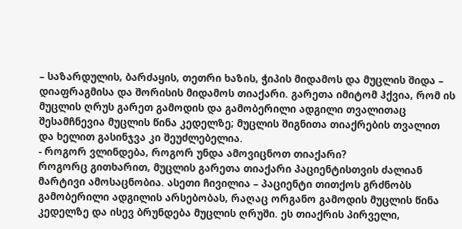– საზარდულის, ბარძაყის, თეთრი ხაზის, ჭიპის მიდამოს და მუცლის შიდა – დიაფრაგმისა და შორისის მიდამოს თიაქარი. გარეთა იმიტომ ჰქვია, რომ ის მუცლის ღრუს გარეთ გამოდის და გამობერილი ადგილი თვალითაც შესამჩნევია მუცლის წინა კედელზე; მუცლის შიგნითა თიაქრების თვალით და ხელით გასინჯვა კი შეუძლებელია.
- როგორ ვლინდება, როგორ უნდა ამოვიცნოთ თიაქარი?
როგორც გითხარით, მუცლის გარეთა თიაქარი პაციენტისთვის ძალიან მარტივი ამოსაცნობია. ასეთი ჩივილია – პაციენტი თითქოს გრძნობს გამობერილი ადგილის არსებობას, რაღაც ორგანო გამოდის მუცლის წინა კედელზე და ისევ ბრუნდება მუცლის ღრუში. ეს თიაქრის პირველი,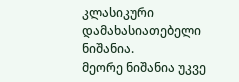კლასიკური დამახასიათებელი ნიშანია.
მეორე ნიშანია უკვე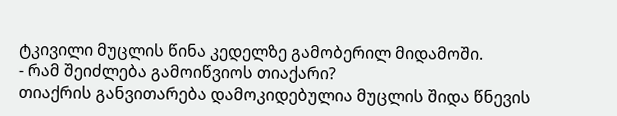ტკივილი მუცლის წინა კედელზე გამობერილ მიდამოში.
- რამ შეიძლება გამოიწვიოს თიაქარი?
თიაქრის განვითარება დამოკიდებულია მუცლის შიდა წნევის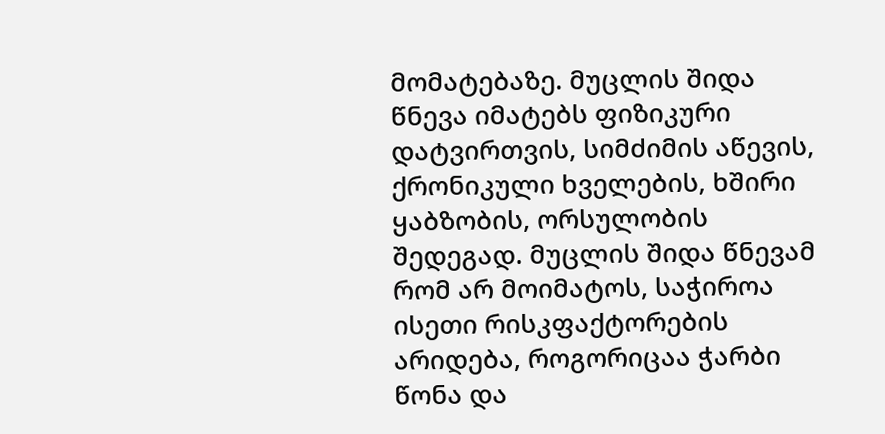მომატებაზე. მუცლის შიდა წნევა იმატებს ფიზიკური დატვირთვის, სიმძიმის აწევის, ქრონიკული ხველების, ხშირი ყაბზობის, ორსულობის შედეგად. მუცლის შიდა წნევამ რომ არ მოიმატოს, საჭიროა ისეთი რისკფაქტორების არიდება, როგორიცაა ჭარბი წონა და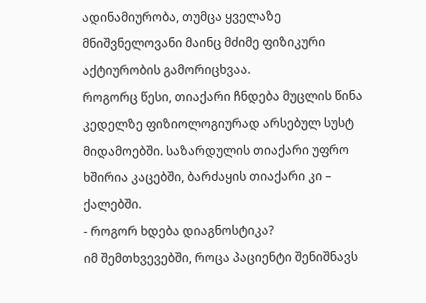ადინამიურობა, თუმცა ყველაზე მნიშვნელოვანი მაინც მძიმე ფიზიკური აქტიურობის გამორიცხვაა.
როგორც წესი, თიაქარი ჩნდება მუცლის წინა კედელზე ფიზიოლოგიურად არსებულ სუსტ მიდამოებში. საზარდულის თიაქარი უფრო ხშირია კაცებში, ბარძაყის თიაქარი კი – ქალებში.
- როგორ ხდება დიაგნოსტიკა?
იმ შემთხვევებში, როცა პაციენტი შენიშნავს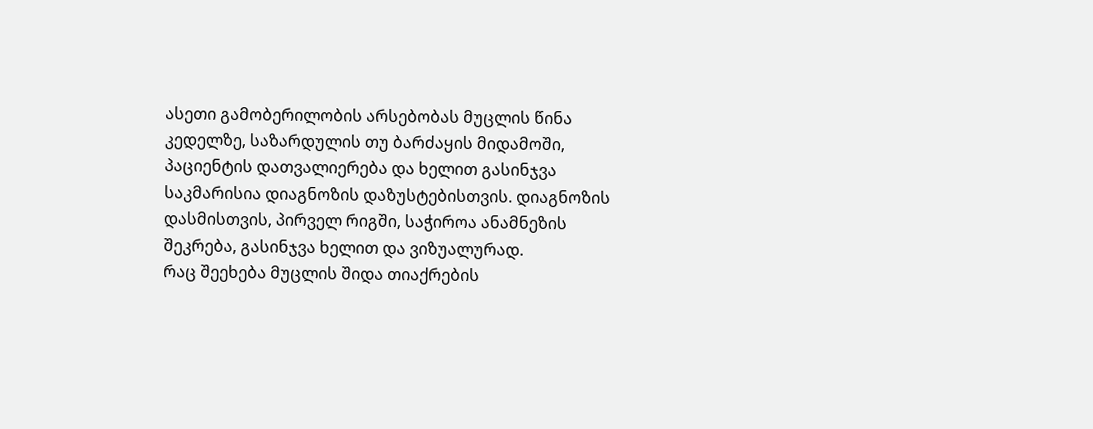ასეთი გამობერილობის არსებობას მუცლის წინა კედელზე, საზარდულის თუ ბარძაყის მიდამოში, პაციენტის დათვალიერება და ხელით გასინჯვა საკმარისია დიაგნოზის დაზუსტებისთვის. დიაგნოზის დასმისთვის, პირველ რიგში, საჭიროა ანამნეზის შეკრება, გასინჯვა ხელით და ვიზუალურად.
რაც შეეხება მუცლის შიდა თიაქრების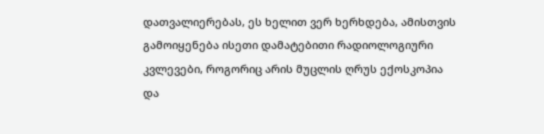დათვალიერებას, ეს ხელით ვერ ხერხდება, ამისთვის გამოიყენება ისეთი დამატებითი რადიოლოგიური კვლევები, როგორიც არის მუცლის ღრუს ექოსკოპია და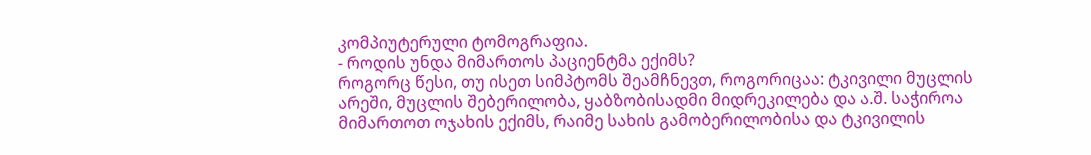კომპიუტერული ტომოგრაფია.
- როდის უნდა მიმართოს პაციენტმა ექიმს?
როგორც წესი, თუ ისეთ სიმპტომს შეამჩნევთ, როგორიცაა: ტკივილი მუცლის არეში, მუცლის შებერილობა, ყაბზობისადმი მიდრეკილება და ა.შ. საჭიროა მიმართოთ ოჯახის ექიმს, რაიმე სახის გამობერილობისა და ტკივილის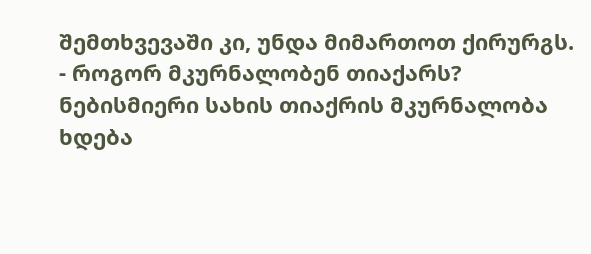შემთხვევაში კი, უნდა მიმართოთ ქირურგს.
- როგორ მკურნალობენ თიაქარს?
ნებისმიერი სახის თიაქრის მკურნალობა ხდება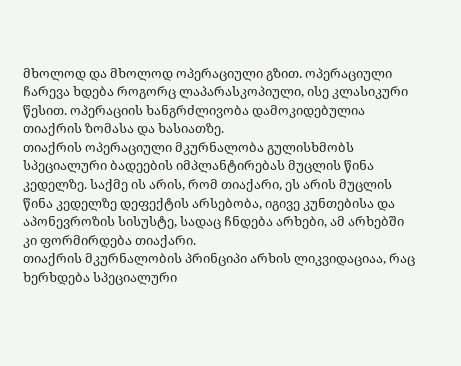მხოლოდ და მხოლოდ ოპერაციული გზით. ოპერაციული ჩარევა ხდება როგორც ლაპარასკოპიული, ისე კლასიკური წესით. ოპერაციის ხანგრძლივობა დამოკიდებულია თიაქრის ზომასა და ხასიათზე.
თიაქრის ოპერაციული მკურნალობა გულისხმობს სპეციალური ბადეების იმპლანტირებას მუცლის წინა კედელზე. საქმე ის არის, რომ თიაქარი, ეს არის მუცლის წინა კედელზე დეფექტის არსებობა, იგივე კუნთებისა და აპონევროზის სისუსტე, სადაც ჩნდება არხები, ამ არხებში კი ფორმირდება თიაქარი.
თიაქრის მკურნალობის პრინციპი არხის ლიკვიდაციაა, რაც ხერხდება სპეციალური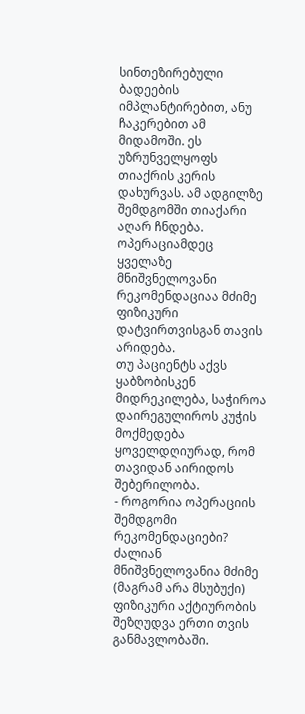სინთეზირებული ბადეების იმპლანტირებით, ანუ ჩაკერებით ამ მიდამოში. ეს უზრუნველყოფს თიაქრის კერის დახურვას. ამ ადგილზე შემდგომში თიაქარი აღარ ჩნდება.
ოპერაციამდეც ყველაზე მნიშვნელოვანი რეკომენდაციაა მძიმე ფიზიკური დატვირთვისგან თავის არიდება.
თუ პაციენტს აქვს ყაბზობისკენ მიდრეკილება, საჭიროა დაირეგულიროს კუჭის მოქმედება ყოველდღიურად, რომ თავიდან აირიდოს შებერილობა.
- როგორია ოპერაციის შემდგომი რეკომენდაციები?
ძალიან მნიშვნელოვანია მძიმე (მაგრამ არა მსუბუქი) ფიზიკური აქტიურობის შეზღუდვა ერთი თვის განმავლობაში.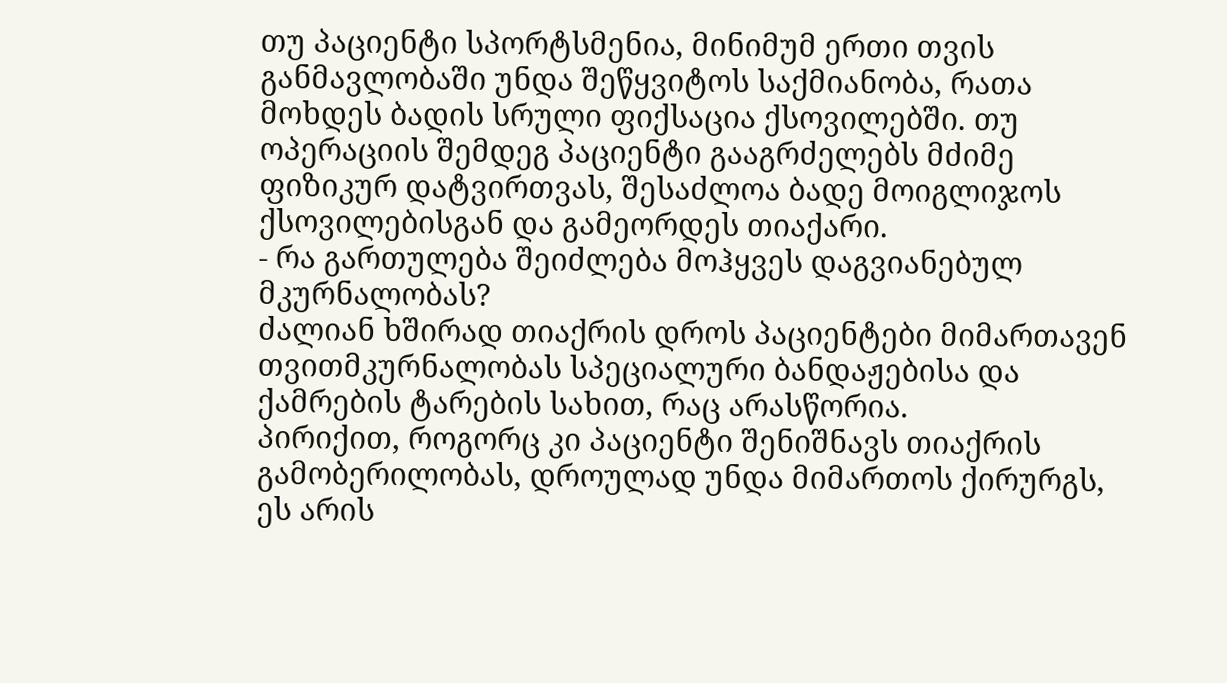თუ პაციენტი სპორტსმენია, მინიმუმ ერთი თვის განმავლობაში უნდა შეწყვიტოს საქმიანობა, რათა მოხდეს ბადის სრული ფიქსაცია ქსოვილებში. თუ ოპერაციის შემდეგ პაციენტი გააგრძელებს მძიმე ფიზიკურ დატვირთვას, შესაძლოა ბადე მოიგლიჯოს ქსოვილებისგან და გამეორდეს თიაქარი.
- რა გართულება შეიძლება მოჰყვეს დაგვიანებულ მკურნალობას?
ძალიან ხშირად თიაქრის დროს პაციენტები მიმართავენ თვითმკურნალობას სპეციალური ბანდაჟებისა და ქამრების ტარების სახით, რაც არასწორია.
პირიქით, როგორც კი პაციენტი შენიშნავს თიაქრის გამობერილობას, დროულად უნდა მიმართოს ქირურგს, ეს არის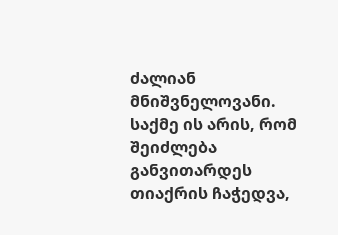ძალიან მნიშვნელოვანი.
საქმე ის არის, რომ შეიძლება განვითარდეს თიაქრის ჩაჭედვა,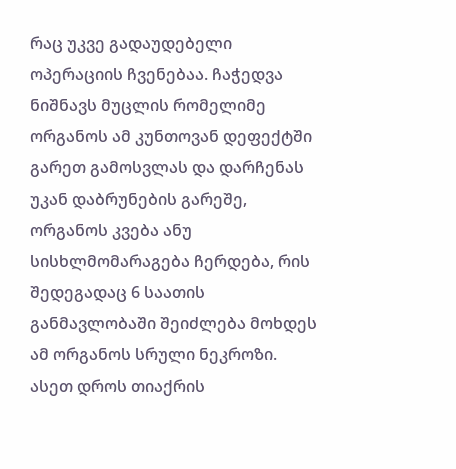რაც უკვე გადაუდებელი ოპერაციის ჩვენებაა. ჩაჭედვა ნიშნავს მუცლის რომელიმე ორგანოს ამ კუნთოვან დეფექტში გარეთ გამოსვლას და დარჩენას უკან დაბრუნების გარეშე, ორგანოს კვება ანუ სისხლმომარაგება ჩერდება, რის შედეგადაც 6 საათის განმავლობაში შეიძლება მოხდეს ამ ორგანოს სრული ნეკროზი.
ასეთ დროს თიაქრის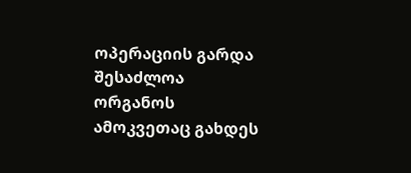ოპერაციის გარდა შესაძლოა ორგანოს ამოკვეთაც გახდეს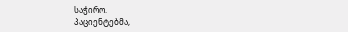საჭირო.
პაციენტებმა,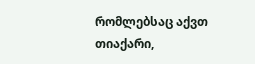რომლებსაც აქვთ თიაქარი,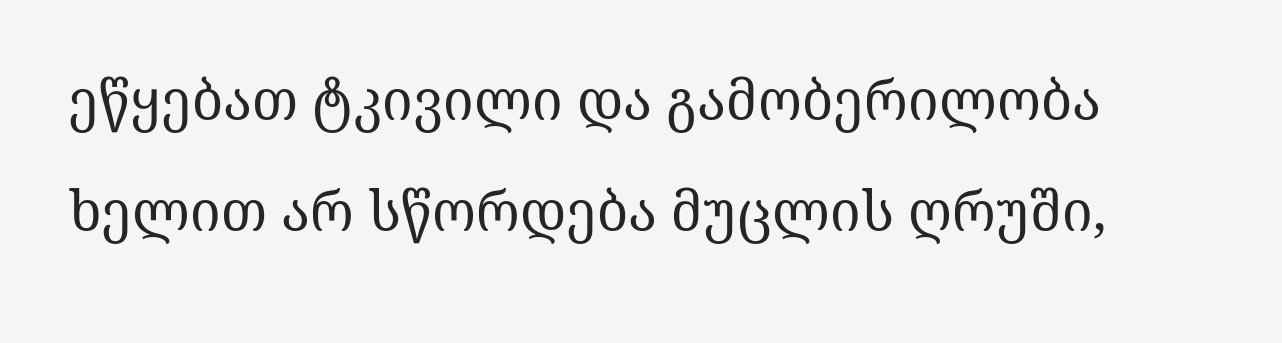ეწყებათ ტკივილი და გამობერილობა ხელით არ სწორდება მუცლის ღრუში,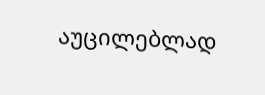აუცილებლად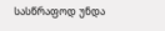სასწრაფოდ უნდა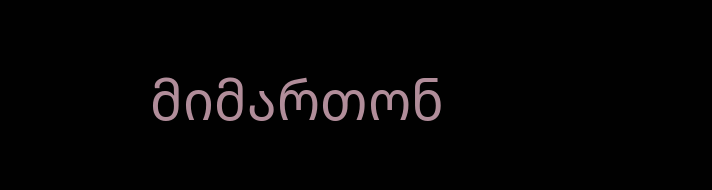მიმართონ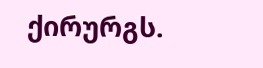ქირურგს.